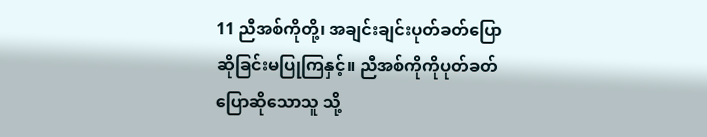11 ညီအစ်ကိုတို့၊ အချင်းချင်းပုတ်ခတ်ပြောဆိုခြင်းမပြုကြနှင့်။ ညီအစ်ကိုကိုပုတ်ခတ်ပြောဆိုသောသူ သို့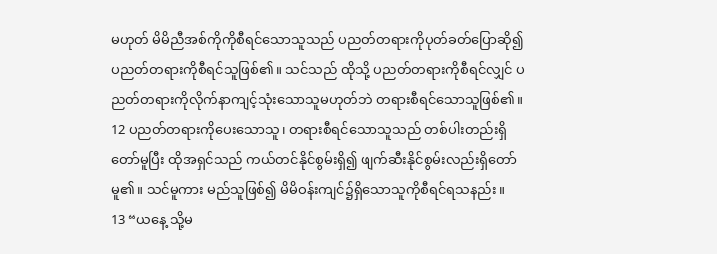မဟုတ် မိမိညီအစ်ကိုကိုစီရင်သောသူသည် ပညတ်တရားကိုပုတ်ခတ်ပြောဆို၍ ပညတ်တရားကိုစီရင်သူဖြစ်၏။ သင်သည် ထိုသို့ ပညတ်တရားကိုစီရင်လျှင် ပညတ်တရားကိုလိုက်နာကျင့်သုံးသောသူမဟုတ်ဘဲ တရားစီရင်သောသူဖြစ်၏။
12 ပညတ်တရားကိုပေးသောသူ၊ တရားစီရင်သောသူသည် တစ်ပါးတည်းရှိတော်မူပြီး ထိုအရှင်သည် ကယ်တင်နိုင်စွမ်းရှိ၍ ဖျက်ဆီးနိုင်စွမ်းလည်းရှိတော်မူ၏။ သင်မူကား မည်သူဖြစ်၍ မိမိဝန်းကျင်၌ရှိသောသူကိုစီရင်ရသနည်း။
13 “ယနေ့ သို့မ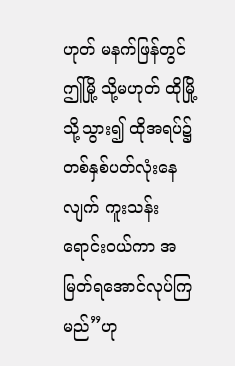ဟုတ် မနက်ဖြန်တွင် ဤမြို့ သို့မဟုတ် ထိုမြို့သို့သွား၍ ထိုအရပ်၌ တစ်နှစ်ပတ်လုံးနေလျက် ကူးသန်းရောင်းဝယ်ကာ အမြတ်ရအောင်လုပ်ကြမည်”ဟု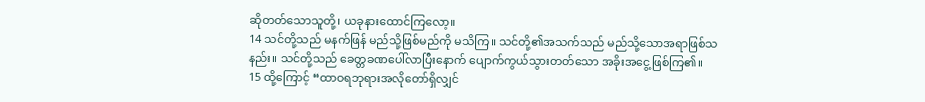ဆိုတတ်သောသူတို့၊ ယခုနားထောင်ကြလော့။
14 သင်တို့သည် မနက်ဖြန် မည်သို့ဖြစ်မည်ကို မသိကြ။ သင်တို့၏အသက်သည် မည်သို့သောအရာဖြစ်သနည်း။ သင်တို့သည် ခေတ္တခဏပေါ်လာပြီးနောက် ပျောက်ကွယ်သွားတတ်သော အခိုးအငွေ့ဖြစ်ကြ၏။
15 ထို့ကြောင့် “ထာဝရဘုရားအလိုတော်ရှိလျှင်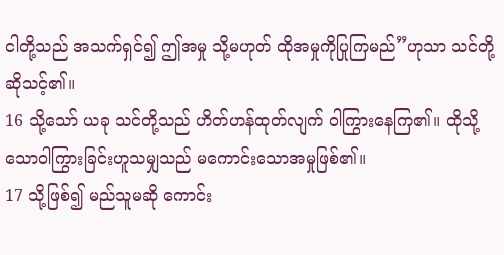ငါတို့သည် အသက်ရှင်၍ ဤအမှု သို့မဟုတ် ထိုအမှုကိုပြုကြမည်”ဟုသာ သင်တို့ဆိုသင့်၏။
16 သို့သော် ယခု သင်တို့သည် ဟိတ်ဟန်ထုတ်လျက် ဝါကြွားနေကြ၏။ ထိုသို့သောဝါကြွားခြင်းဟူသမျှသည် မကောင်းသောအမှုဖြစ်၏။
17 သို့ဖြစ်၍ မည်သူမဆို ကောင်း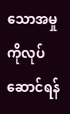သောအမှုကိုလုပ်ဆောင်ရန်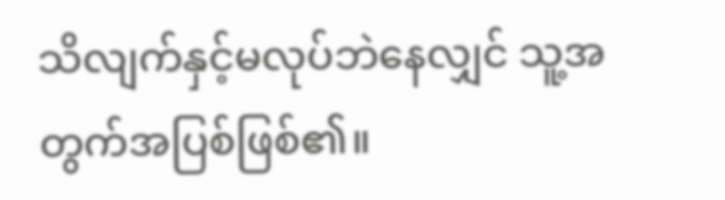သိလျက်နှင့်မလုပ်ဘဲနေလျှင် သူ့အတွက်အပြစ်ဖြစ်၏။